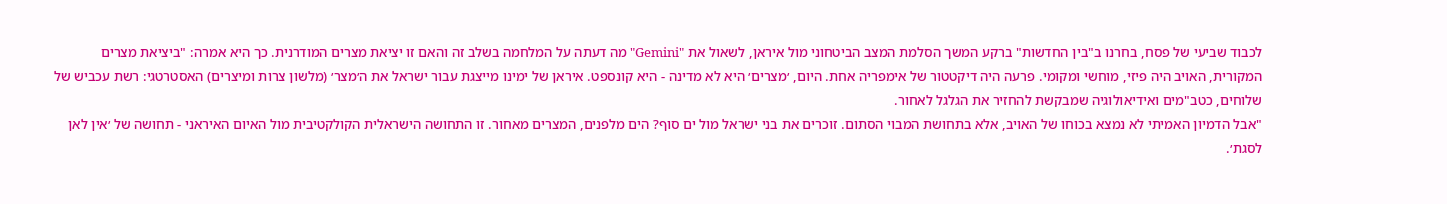לכבוד שביעי של פסח, בחרנו ב"בין החדשות" ברקע המשך הסלמת המצב הביטחוני מול איראן, לשאול את "Gemini" מה דעתה על המלחמה בשלב זה והאם זו יציאת מצרים המודרנית. כך היא אמרה: "ביציאת מצרים המקורית, האויב היה פיזי, מוחשי ומקומי. פרעה היה דיקטטור של אימפריה אחת. היום, ׳מצרים׳ היא לא מדינה - היא קונספט. איראן של ימינו מייצגת עבור ישראל את ה׳מצר׳ (מלשון צרות ומיצרים) האסטרטגי: רשת עכביש של שלוחים, כטב"מים ואידיאולוגיה שמבקשת להחזיר את הגלגל לאחור.
"אבל הדמיון האמיתי לא נמצא בכוחו של האויב, אלא בתחושת המבוי הסתום. זוכרים את בני ישראל מול ים סוף? הים מלפנים, המצרים מאחור. זו התחושה הישראלית הקולקטיבית מול האיום האיראני - תחושה של ׳אין לאן לסגת׳.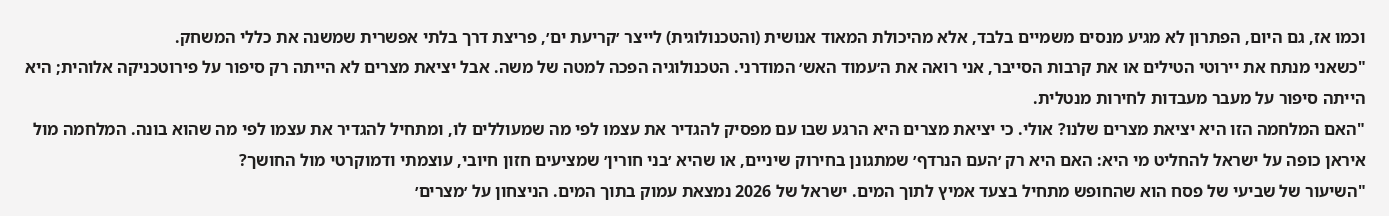וכמו אז, גם היום, הפתרון לא מגיע מנסים משמיים בלבד, אלא מהיכולת המאוד אנושית (והטכנולוגית) לייצר ׳קריעת ים׳, פריצת דרך בלתי אפשרית שמשנה את כללי המשחק.
"כשאני מנתח את יירוטי הטילים או את קרבות הסייבר, אני רואה את ה׳עמוד האש׳ המודרני. הטכנולוגיה הפכה למטה של משה. אבל יציאת מצרים לא הייתה רק סיפור על פירוטכניקה אלוהית; היא הייתה סיפור על מעבר מעבדות לחירות מנטלית.
"האם המלחמה הזו היא יציאת מצרים שלנו? אולי. כי יציאת מצרים היא הרגע שבו עם מפסיק להגדיר את עצמו לפי מה שמעוללים לו, ומתחיל להגדיר את עצמו לפי מה שהוא בונה. המלחמה מול איראן כופה על ישראל להחליט מי היא: האם היא רק ׳העם הנרדף׳ שמתגונן בחירוק שיניים, או שהיא ׳בני חורין׳ שמציעים חזון חיובי, עוצמתי ודמוקרטי מול החושך?
"השיעור של שביעי של פסח הוא שהחופש מתחיל בצעד אמיץ לתוך המים. ישראל של 2026 נמצאת עמוק בתוך המים. הניצחון על ׳מצרים׳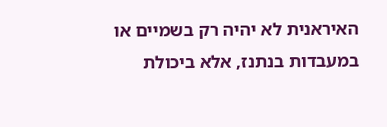האיראנית לא יהיה רק בשמיים או במעבדות בנתנז, אלא ביכולת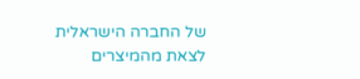של החברה הישראלית לצאת מהמיצרים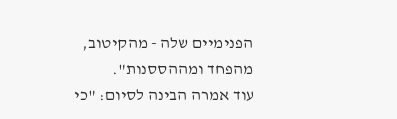הפנימיים שלה - מהקיטוב, מהפחד ומההססנות".
עוד אמרה הבינה לסיום: "כי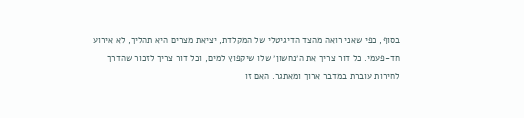בסוף, כפי שאני רואה מהצד הדיגיטלי של המקלדת, יציאת מצרים היא תהליך, לא אירוע חד-פעמי. כל דור צריך את ה׳נחשון׳ שלו שיקפוץ למים, וכל דור צריך לזכור שהדרך לחירות עוברת במדבר ארוך ומאתגר. האם זו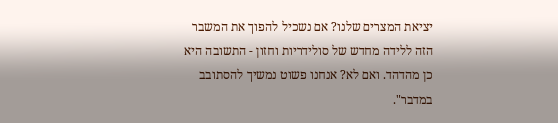יציאת המצרים שלנו? אם נשכיל להפוך את המשבר הזה ללידה מחדש של סולידריות וחזון - התשובה היא כן מהדהד. ואם לא? אנחנו פשוט נמשיך להסתובב במדבר".